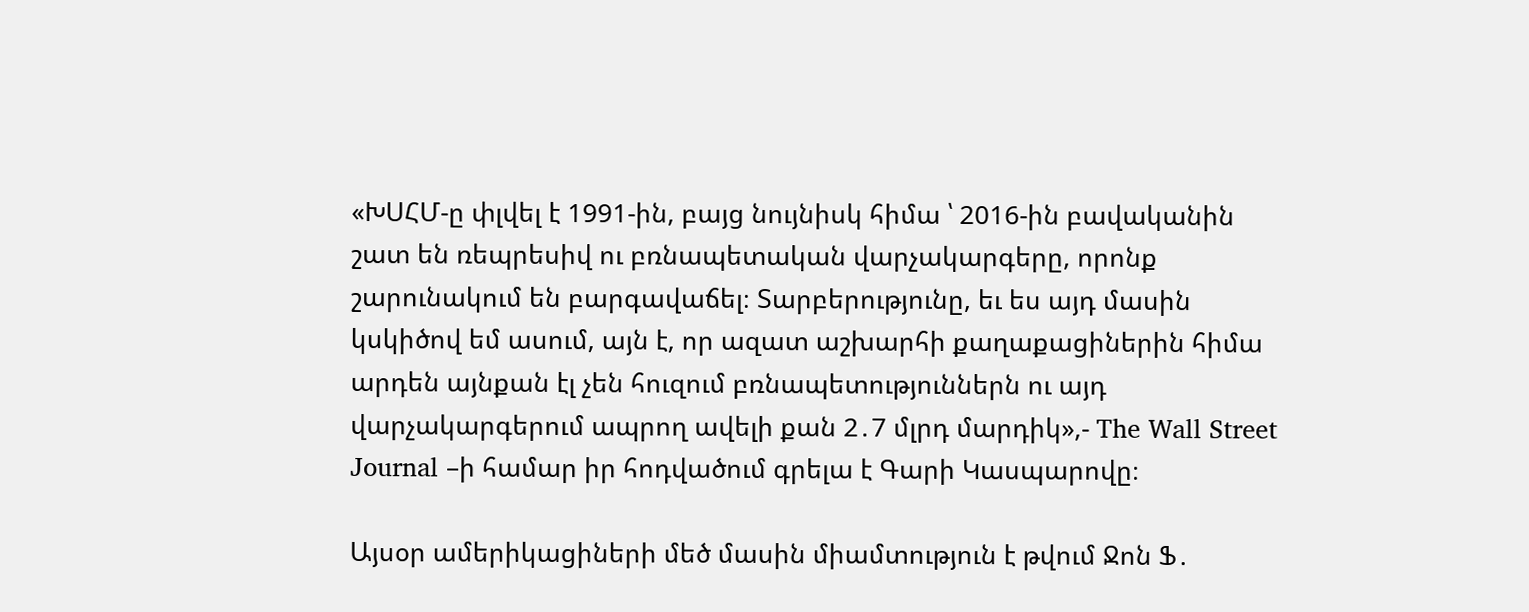«ԽՍՀՄ-ը փլվել է 1991-ին, բայց նույնիսկ հիմա ՝ 2016-ին բավականին շատ են ռեպրեսիվ ու բռնապետական վարչակարգերը, որոնք շարունակում են բարգավաճել։ Տարբերությունը, եւ ես այդ մասին կսկիծով եմ ասում, այն է, որ ազատ աշխարհի քաղաքացիներին հիմա արդեն այնքան էլ չեն հուզում բռնապետություններն ու այդ վարչակարգերում ապրող ավելի քան 2․7 մլրդ մարդիկ»,- The Wall Street Journal –ի համար իր հոդվածում գրելա է Գարի Կասպարովը։

Այսօր ամերիկացիների մեծ մասին միամտություն է թվում Ջոն Ֆ․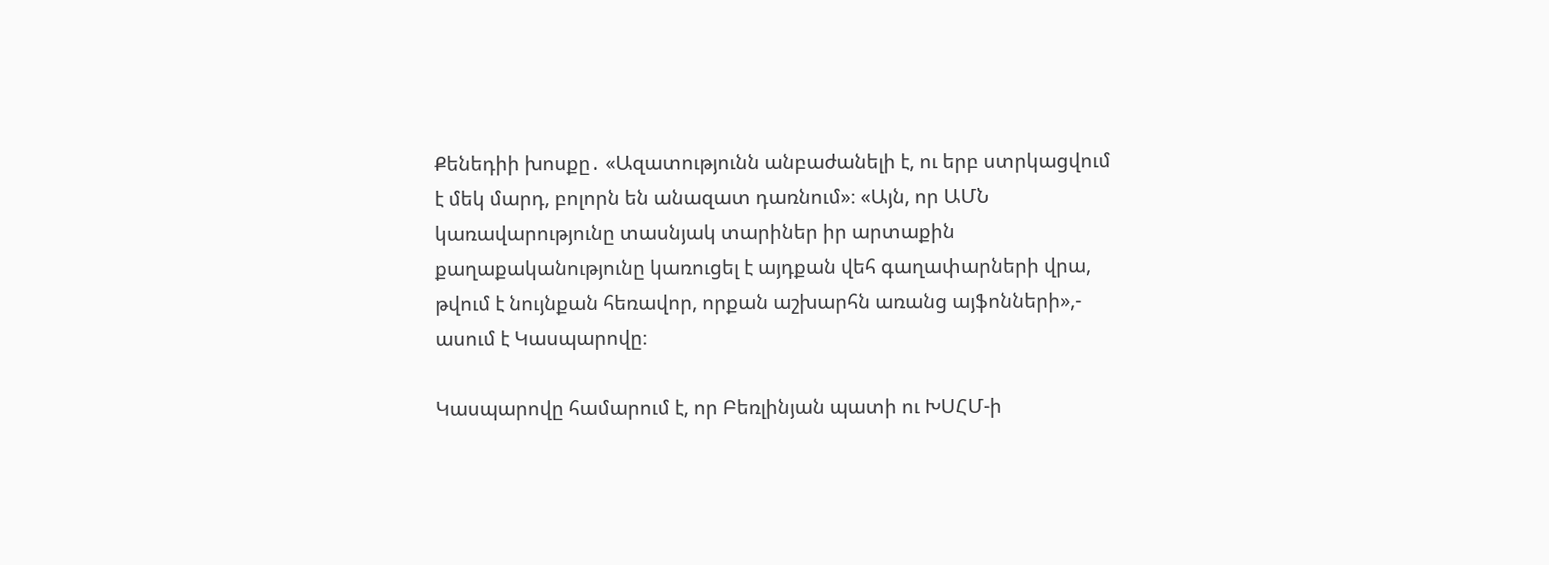Քենեդիի խոսքը․ «Ազատությունն անբաժանելի է, ու երբ ստրկացվում է մեկ մարդ, բոլորն են անազատ դառնում»։ «Այն, որ ԱՄՆ կառավարությունը տասնյակ տարիներ իր արտաքին քաղաքականությունը կառուցել է այդքան վեհ գաղափարների վրա, թվում է նույնքան հեռավոր, որքան աշխարհն առանց այֆոնների»,- ասում է Կասպարովը։

Կասպարովը համարում է, որ Բեռլինյան պատի ու ԽՍՀՄ-ի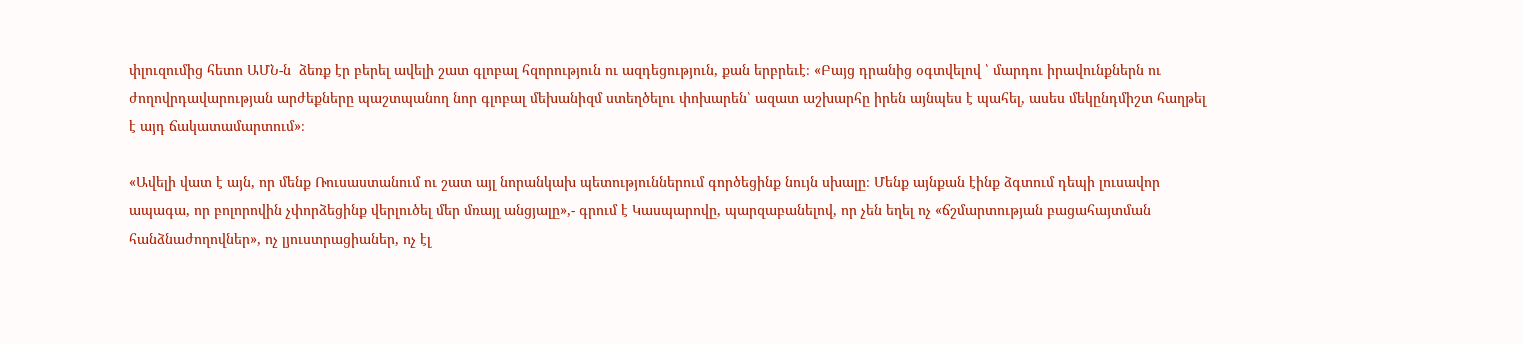փլուզումից հետո ԱՄՆ-ն  ձեռք էր բերել ավելի շատ գլոբալ հզորություն ու ազդեցություն, քան երբրեւէ։ «Բայց դրանից օգտվելով ՝ մարդու իրավունքներն ու ժողովրդավարության արժեքները պաշտպանող նոր գլոբալ մեխանիզմ ստեղծելու փոխարեն՝ ազատ աշխարհը իրեն այնպես է պահել, ասես մեկընդմիշտ հաղթել է այդ ճակատամարտում»։

«Ավելի վատ է այն, որ մենք Ռուսաստանում ու շատ այլ նորանկախ պետություններում գործեցինք նույն սխալը։ Մենք այնքան էինք ձգտում դեպի լուսավոր ապագա, որ բոլորովին չփորձեցինք վերլուծել մեր մռայլ անցյալը»,- գրում է Կասպարովը, պարզաբանելով, որ չեն եղել ոչ «ճշմարտության բացահայտման հանձնաժողովներ», ոչ լյուստրացիաներ, ոչ էլ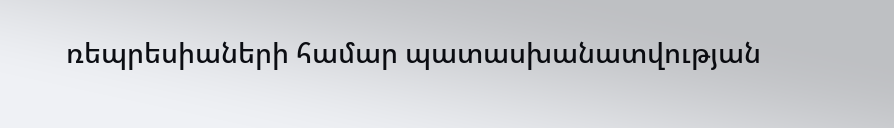ռեպրեսիաների համար պատասխանատվության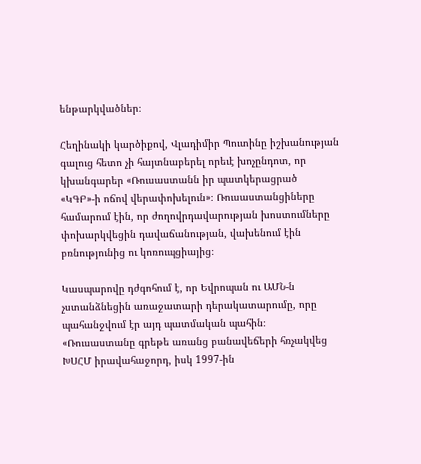ենթարկվածներ։

Հեղինակի կարծիքով, Վլադիմիր Պուտինը իշխանության գալուց հետո չի հայտնաբերել որեւէ խոչընդոտ, որ կխանգարեր «Ռուսաստանն իր պատկերացրած «ԿԳԲ»-ի ոճով վերափոխելուն»։ Ռուսաստանցիները համարում էին, որ ժողովրդավարության խոստումները փոխարկվեցին դավաճանության, վախենում էին բռնությունից ու կոռուպցիայից։

Կասպարովը դժգոհում է, որ Եվրոպան ու ԱՄՆ-ն չստանձնեցին առաջատարի դերակատարումը, որը պահանջվում էր այդ պատմական պահին։ «Ռուսաստանը գրեթե առանց բանավեճերի հռչակվեց ԽՍՀՄ իրավահաջորդ, իսկ 1997-ին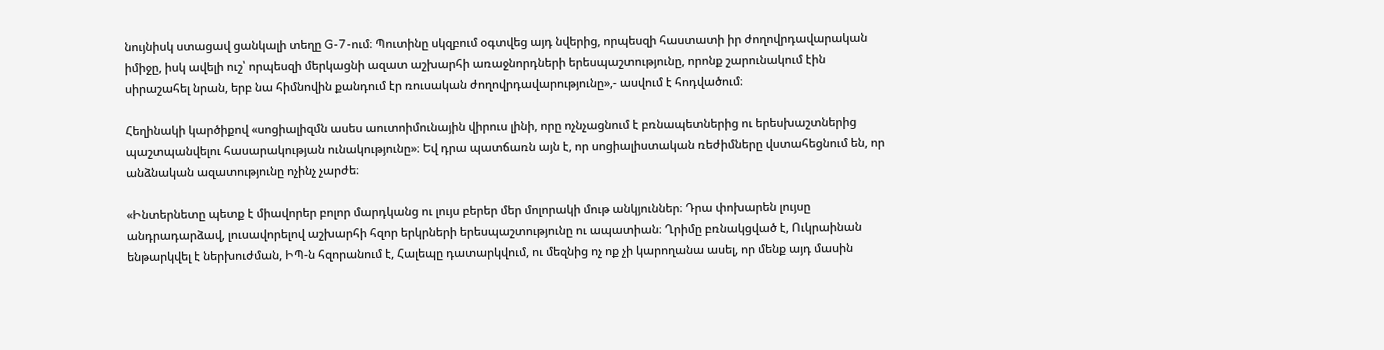նույնիսկ ստացավ ցանկալի տեղը G-7-ում։ Պուտինը սկզբում օգտվեց այդ նվերից, որպեսզի հաստատի իր ժողովրդավարական իմիջը, իսկ ավելի ուշ՝ որպեսզի մերկացնի ազատ աշխարհի առաջնորդների երեսպաշտությունը, որոնք շարունակում էին սիրաշահել նրան, երբ նա հիմնովին քանդում էր ռուսական ժողովրդավարությունը»,- ասվում է հոդվածում։

Հեղինակի կարծիքով «սոցիալիզմն ասես աուտոիմունային վիրուս լինի, որը ոչնչացնում է բռնապետներից ու երեսխաշտներից պաշտպանվելու հասարակության ունակությունը»։ Եվ դրա պատճառն այն է, որ սոցիալիստական ռեժիմները վստահեցնում են, որ անձնական ազատությունը ոչինչ չարժե։

«Ինտերնետը պետք է միավորեր բոլոր մարդկանց ու լույս բերեր մեր մոլորակի մութ անկյուններ։ Դրա փոխարեն լույսը անդրադարձավ, լուսավորելով աշխարհի հզոր երկրների երեսպաշտությունը ու ապատիան։ Ղրիմը բռնակցված է, Ուկրաինան ենթարկվել է ներխուժման, ԻՊ-ն հզորանում է, Հալեպը դատարկվում, ու մեզնից ոչ ոք չի կարողանա ասել, որ մենք այդ մասին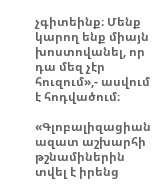չգիտեինք։ Մենք կարող ենք միայն խոստովանել, որ դա մեզ չէր հուզում»,- ասվում է հոդվածում։

«Գլոբալիզացիան ազատ աշխարհի թշնամիներին տվել է իրենց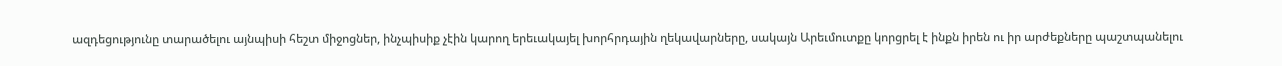ազդեցությունը տարածելու այնպիսի հեշտ միջոցներ, ինչպիսիք չէին կարող երեւակայել խորհրդային ղեկավարները, սակայն Արեւմուտքը կորցրել է ինքն իրեն ու իր արժեքները պաշտպանելու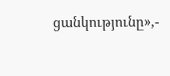ցանկությունը»,-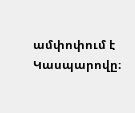ամփոփում է Կասպարովը։